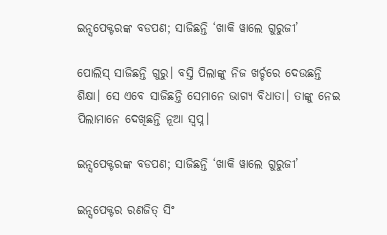ଇନ୍ସପେକ୍ଟରଙ୍କ ବଡପଣ; ସାଜିଛନ୍ତି ‘ଖାକି ୱାଲେ ଗୁରୁଜୀ’

ପୋଲିସ୍ ସାଜିଛନ୍ତି ଗୁରୁ। ବସ୍ତି ପିଲାଙ୍କୁ ନିଜ ଖର୍ଚ୍ଚରେ ଦେଉଛନ୍ତି ଶିକ୍ଷା। ସେ ଏବେ ସାଜିଛନ୍ତି ସେମାନେ ଭାଗ୍ୟ ବିଧାତା। ତାଙ୍କୁ ନେଇ ପିଲାମାନେ ଦେଖିଛନ୍ତି ନୂଆ ସ୍ୱପ୍ନ।

ଇନ୍ସପେକ୍ଟରଙ୍କ ବଡପଣ; ସାଜିଛନ୍ତି ‘ଖାକି ୱାଲେ ଗୁରୁଜୀ’

ଇନ୍ସପେକ୍ଟର ରଣଜିତ୍ ସିଂ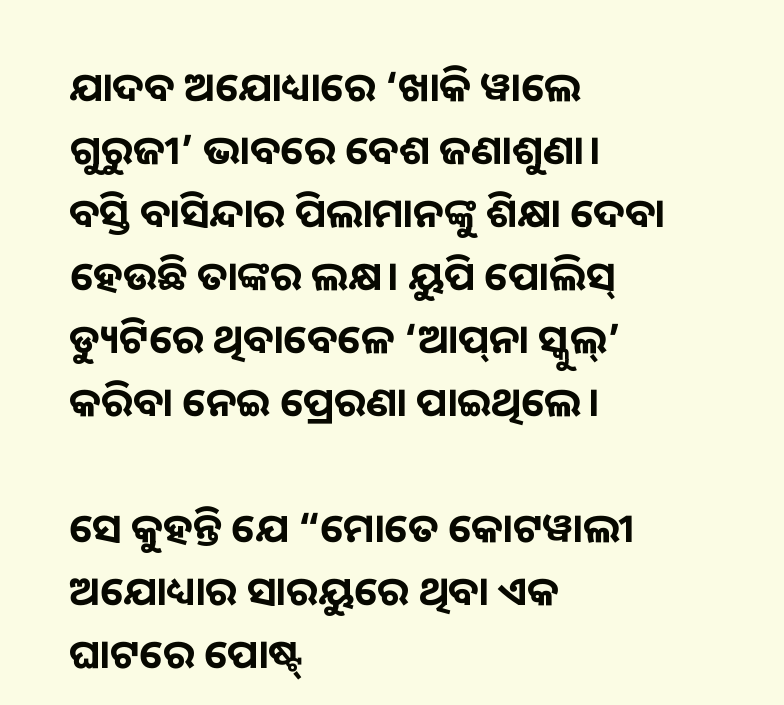ଯାଦବ ଅଯୋଧ୍ୟାରେ ‘ଖାକି ୱାଲେ ଗୁରୁଜୀ’ ଭାବରେ ବେଶ ଜଣାଶୁଣା। ବସ୍ତି ବାସିନ୍ଦାର ପିଲାମାନଙ୍କୁ ଶିକ୍ଷା ଦେବା ହେଉଛି ତାଙ୍କର ଲକ୍ଷ। ୟୁପି ପୋଲିସ୍ ଡ୍ୟୁଟିରେ ଥିବାବେଳେ ‘ଆପ୍‌ନା ସ୍କୁଲ୍’ କରିବା ନେଇ ପ୍ରେରଣା ପାଇଥିଲେ।

ସେ କୁହନ୍ତି ଯେ “ମୋତେ କୋଟୱାଲୀ ଅଯୋଧ୍ୟାର ସାରୟୁରେ ଥିବା ଏକ ଘାଟରେ ପୋଷ୍ଟ୍‌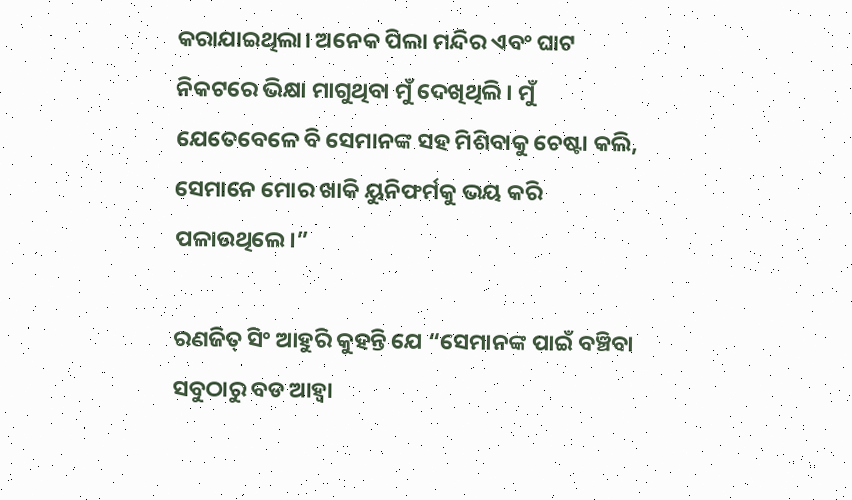କରାଯାଇଥିଲା। ଅନେକ ପିଲା ମନ୍ଦିର ଏବଂ ଘାଟ ନିକଟରେ ଭିକ୍ଷା ମାଗୁଥିବା ମୁଁ ଦେଖିଥିଲି। ମୁଁ ଯେତେବେଳେ ବି ସେମାନଙ୍କ ସହ ମିଶିବାକୁ ଚେଷ୍ଟା କଲି, ସେମାନେ ମୋର ଖାକି ୟୁନିଫର୍ମକୁ ଭୟ କରି ପଳାଉଥିଲେ।”

ରଣଜିତ୍ ସିଂ ଆହୁରି କୁହନ୍ତି ଯେ “ସେମାନଙ୍କ ପାଇଁ ବଞ୍ଚିବା ସବୁଠାରୁ ବଡ ଆହ୍ୱା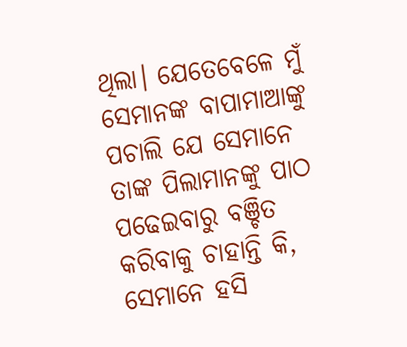ଥିଲା। ଯେତେବେଳେ ମୁଁ ସେମାନଙ୍କ ବାପାମାଆଙ୍କୁ ପଚାଲି ଯେ ସେମାନେ ତାଙ୍କ ପିଲାମାନଙ୍କୁ ପାଠ ପଢେଇବାରୁ ବଞ୍ଚିତ କରିବାକୁ ଚାହାନ୍ତି କି, ସେମାନେ ହସି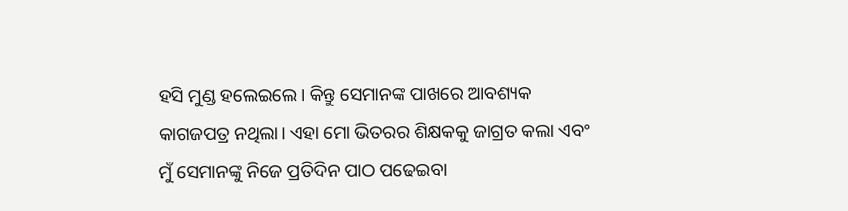ହସି ମୁଣ୍ଡ ହଲେଇଲେ। କିନ୍ତୁ ସେମାନଙ୍କ ପାଖରେ ଆବଶ୍ୟକ କାଗଜପତ୍ର ନଥିଲା। ଏହା ମୋ ଭିତରର ଶିକ୍ଷକକୁ ଜାଗ୍ରତ କଲା ଏବଂ ମୁଁ ସେମାନଙ୍କୁ ନିଜେ ପ୍ରତିଦିନ ପାଠ ପଢେଇବା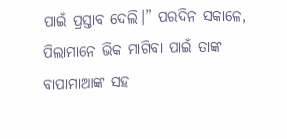ପାଇଁ ପ୍ରସ୍ତାବ ଦେଲି।” ପରଦିନ ସକାଳେ, ପିଲାମାନେ ଭିକ ମାଗିବା ପାଇଁ ତାଙ୍କ ବାପାମାଆଙ୍କ ସହ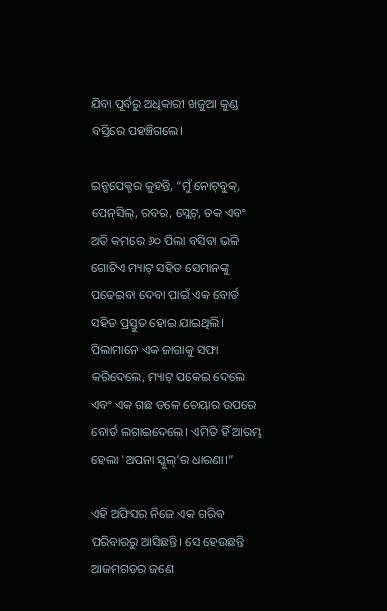ଯିବା ପୂର୍ବରୁ ଅଧିକାରୀ ଖଜୁଆ କୁଣ୍ଡ ବସ୍ତିରେ ପହଞ୍ଚିଗଲେ।

ଇନ୍ସପେକ୍ଟର କୁହନ୍ତି, “ମୁଁ ନୋଟ୍‌ବୁକ୍, ପେନ୍‌ସିଲ୍, ରବର, ସ୍ଲେଟ୍, ଚକ ଏବଂ ଅତି କମରେ ୬୦ ପିଲା ବସିବା ଭଳି ଗୋଟିଏ ମ୍ୟାଟ୍ ସହିତ ସେମାନଙ୍କୁ ପଢେଇବା ଦେବା ପାଇଁ ଏକ ବୋର୍ଡ ସହିତ ପ୍ରସ୍ତୁତ ହୋଇ ଯାଇଥିଲି। ପିଲାମାନେ ଏକ ଜାଗାକୁ ସଫା କରିଦେଲେ, ମ୍ୟାଟ୍ ପକେଇ ଦେଲେ ଏବଂ ଏକ ଗଛ ତଳେ ଚେୟାର ଉପରେ ବୋର୍ଡ ଲଗାଇଦେଲେ। ଏମିତି ହିଁ ଆରମ୍ଭ ହେଲା 'ଅପନା ସ୍କୁଲ୍'ର ଧାରଣା।”

ଏହି ଅଫିସର ନିଜେ ଏକ ଗରିବ ପରିବାରରୁ ଆସିଛନ୍ତି। ସେ ହେଉଛନ୍ତି ଆଜମଗଡର ଜଣେ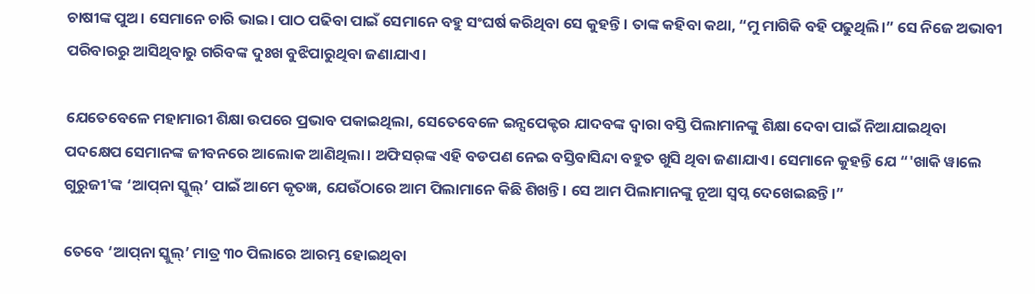ଚାଷୀଙ୍କ ପୁଅ। ସେମାନେ ଚାରି ଭାଇ। ପାଠ ପଢିବା ପାଇଁ ସେମାନେ ବହୁ ସଂଘର୍ଷ କରିଥିବା ସେ କୁହନ୍ତି। ତାଙ୍କ କହିବା କଥା, “ମୁ ମାଗିକି ବହି ପଢୁଥିଲି।” ସେ ନିଜେ ଅଭାବୀ ପରିବାରରୁ ଆସିଥିବାରୁ ଗରିବଙ୍କ ଦୁଃଖ ବୁଝିପାରୁଥିବା ଜଣାଯାଏ।

ଯେତେବେଳେ ମହାମାରୀ ଶିକ୍ଷା ଉପରେ ପ୍ରଭାବ ପକାଇଥିଲା, ସେତେବେଳେ ଇନ୍ସପେକ୍ଟର ଯାଦବଙ୍କ ଦ୍ୱାରା ବସ୍ତି ପିଲାମାନଙ୍କୁ ଶିକ୍ଷା ଦେବା ପାଇଁ ନିଆଯାଇଥିବା ପଦକ୍ଷେପ ସେମାନଙ୍କ ଜୀବନରେ ଆଲୋକ ଆଣିଥିଲା। ଅଫିସର୍‌ଙ୍କ ଏହି ବଡପଣ ନେଇ ବସ୍ତିବାସିନ୍ଦା ବହୁତ ଖୁସି ଥିବା ଜଣାଯାଏ। ସେମାନେ କୁହନ୍ତି ଯେ “'ଖାକି ୱାଲେ ଗୁରୁଜୀ'ଙ୍କ ‘ଆପ୍‌ନା ସ୍କୁଲ୍’ ପାଇଁ ଆମେ କୃତଜ୍ଞ, ଯେଉଁଠାରେ ଆମ ପିଲାମାନେ କିଛି ଶିଖନ୍ତି। ସେ ଆମ ପିଲାମାନଙ୍କୁ ନୂଆ ସ୍ୱପ୍ନ ଦେଖେଇଛନ୍ତି।”

ତେବେ ‘ଆପ୍‌ନା ସ୍କୁଲ୍’ ମାତ୍ର ୩୦ ପିଲାରେ ଆରମ୍ଭ ହୋଇଥିବା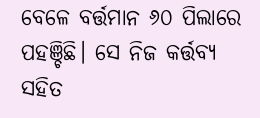ବେଳେ ବର୍ତ୍ତମାନ ୬୦ ପିଲାରେ ପହଞ୍ଚିଛି। ସେ ନିଜ କର୍ତ୍ତବ୍ୟ ସହିତ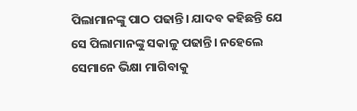ପିଲାମାନଙ୍କୁ ପାଠ ପଢାନ୍ତି। ଯାଦବ କହିଛନ୍ତି ଯେ ସେ ପିଲାମାନଙ୍କୁ ସକାଳୁ ପଢାନ୍ତି। ନହେଲେ ସେମାନେ ଭିକ୍ଷା ମାଗିବାକୁ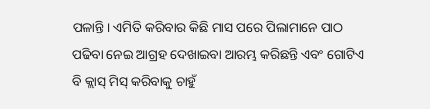ପଳାନ୍ତି। ଏମିତି କରିବାର କିଛି ମାସ ପରେ ପିଲାମାନେ ପାଠ ପଢିବା ନେଇ ଆଗ୍ରହ ଦେଖାଇବା ଆରମ୍ଭ କରିଛନ୍ତି ଏବଂ ଗୋଟିଏ ବି କ୍ଲାସ୍‌ ମିସ୍ କରିବାକୁ ଚାହୁଁ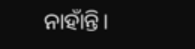ନାହାଁନ୍ତି।